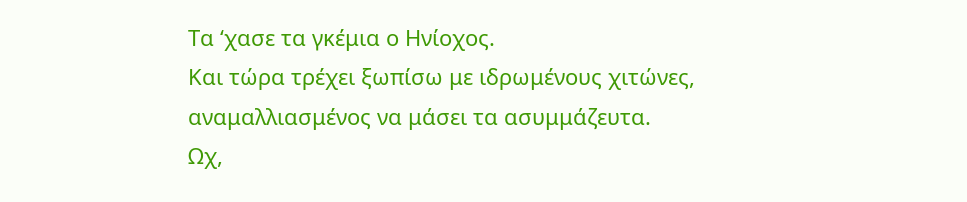Τα ‘χασε τα γκέμια ο Ηνίοχος.
Και τώρα τρέχει ξωπίσω με ιδρωμένους χιτώνες,
αναμαλλιασμένος να μάσει τα ασυμμάζευτα.
Ωχ,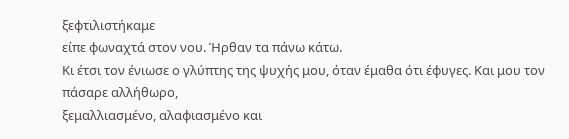ξεφτιλιστήκαμε
είπε φωναχτά στον νου. Ήρθαν τα πάνω κάτω.
Κι έτσι τον ένιωσε ο γλύπτης της ψυχής μου, όταν έμαθα ότι έφυγες. Και μου τον πάσαρε αλλήθωρο,
ξεμαλλιασμένο, αλαφιασμένο και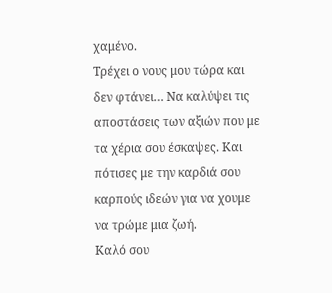χαμένο.
Τρέχει ο νους μου τώρα και δεν φτάνει… Να καλύψει τις αποστάσεις των αξιών που με τα χέρια σου έσκαψες. Και πότισες με την καρδιά σου καρπούς ιδεών για να χουμε να τρώμε μια ζωή.
Καλό σου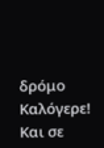δρόμο Καλόγερε! Και σε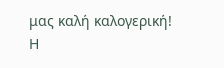μας καλή καλογερική!
Η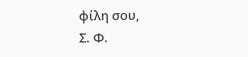φίλη σου,
Σ. Φ.